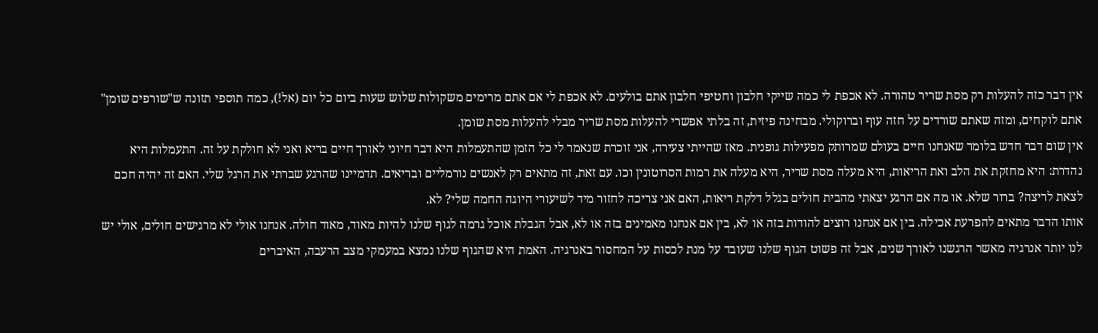אין דבר כזה להעלות רק מסת שריר טהורה. לא אכפת לי כמה שייקי חלבון וחטיפי חלבון אתם בולעים. לא אכפת לי אם אתם מרימים משקולות שלוש שעות ביום כל יום (אל!), כמה תוספי תזונה ש"שורפים שומן" אתם לוקחים, ומזה שאתם שורדים על חזה עוף וברוקולי. מבחינה פיזית, זה בלתי אפשרי להעלות מסת שריר מבלי להעלות מסת שומן.
אין שום דבר חדש בלומר שאנחנו חיים בעולם שמרותק מפעילות גופנית. מאז שהייתי צעירה, אני זוכרת שנאמר לי כל הזמן שהתעמלות היא דבר חיוני לאורך חיים בריא ואני לא חולקת על זה. התעמלות היא נהדרת: היא מחזקת את הלב ואת הריאות, היא מעלה מסת שריר, היא מעלה את רמות הסרוטונין וכו. עם זאת, זה מתאים רק לאנשים נורמליים ובריאים. תדמיינו שהרגע שברתי את הרגל שלי. האם זה יהיה חכם לצאת לריצה? ברור שלא. או מה אם הרגע יצאתי מהבית חולים בגלל דלקת ריאות, האם אני צריכה לחזור מיד לשיעורי היוגה החמה שלי? לא.
אותו הדבר מתאים להפרעת אכילה. בין אם אנחנו רוצים להודות בזה או לא, בין אם אנחנו מאמינים בזה או לא, אבל הגבלת אוכל גרמה לגוף שלנו להיות מאוד, מאוד חולה. אנחנו אולי לא מרגישים חולים, אולי יש לנו יותר אנרגיה מאשר הרגשנו לאורך שנים, אבל זה פשוט הגוף שלנו שעובד על מנת לכסות על המחסור באנרגיה. האמת היא שהגוף שלנו נמצא במעמקי מצב הרעבה, האיברים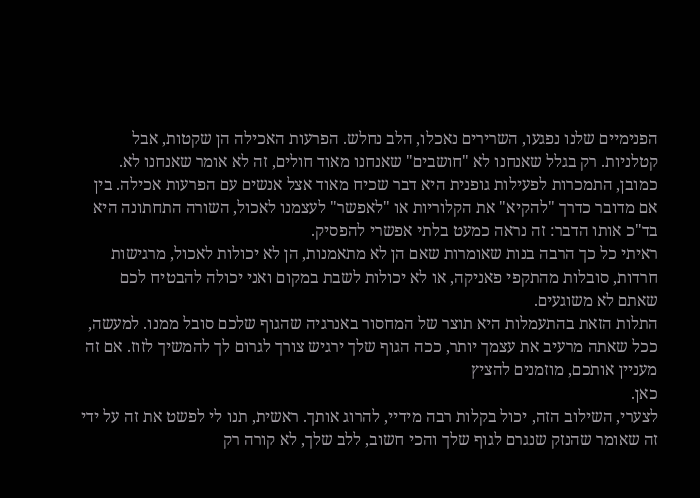הפנימיים שלנו נפגעו, השרירים נאכלו, הלב נחלש. הפרעות האכילה הן שקטות, אבל קטלניות. רק בגלל שאנחנו לא "חושבים" שאנחנו מאוד חולים, זה לא אומר שאנחנו לא.
כמובן, התמכרות לפעילות גופנית היא דבר שכיח מאוד אצל אנשים עם הפרעות אכילה. בין אם מדובר כדרך "להקיא" את הקלוריות או "לאפשר" לעצמנו לאכול, השורה התחתונה היא בד"כ אותו הדבר: זה נראה כמעט בלתי אפשרי להפסיק.
ראיתי כל כך הרבה בנות שאומרות שאם הן לא מתאמנות, הן לא יכולות לאכול, מרגישות חרדות, סובלות מהתקפי פאניקה, או לא יכולות לשבת במקום ואני יכולה להבטיח לכם שאתם לא משוגעים.
התלות הזאת בהתעמלות היא תוצר של המחסור באנרגיה שהגוף שלכם סובל ממנו. למעשה, ככל שאתה מרעיב את עצמך יותר, ככה הגוף שלך ירגיש צורך לגרום לך להמשיך לזוז. אם זה מעניין אותכם, מוזמנים להציץ
כאן.
לצערי, השילוב הזה, יכול בקלות רבה מידיי, להרוג אותך. ראשית, תנו לי לפשט את זה על ידי זה שאומר שהנזק שנגרם לגוף שלך והכי חשוב, ללב שלך, לא קורה רק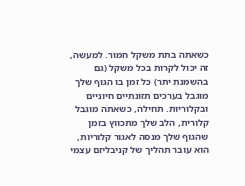כשאתה בתת משקל חמור. למעשה, זה יכול לקרות בכל משקל (גם בהשמנת יתר) כל זמן בו הגוף שלך מוגבל בערכים תזונתיים חיוניים ובקלוריות. תחילה, כשאתה מוגבל קלורית, הלב שלך מתכווץ בזמן שהגוף שלך מנסה לאגור קלוריות, הוא עובר תהליך של קניבליזם עצמי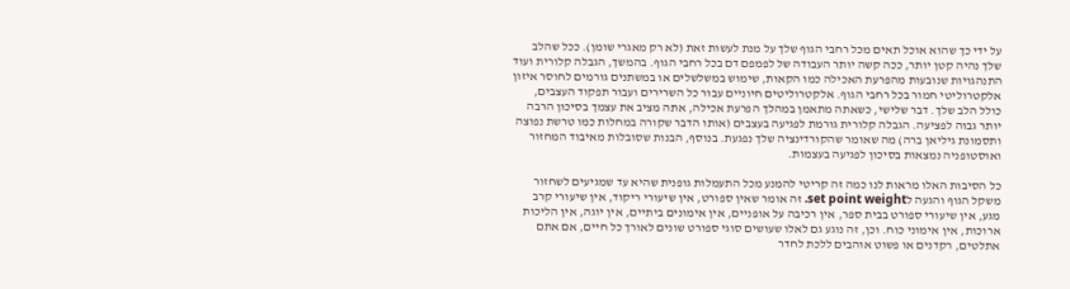על ידי כך שהוא אוכל תאים מכל רחבי הגוף שלך על מנת לעשות זאת (לא רק מאגרי שומן). ככל שהלב שלך נהיה קטן יותר, ככה קשה יותר העבודה של לפמפם דם בכל רחבי הגוף. בהמשך, הגבלה קלורית ועוד התנהגויות שנובעות מהפרעת האכילה כמו הקאות, שימוש במשלשלים או במשתנים גורמים לחוסר איזון אלקטרוליטי חמור בכל רחבי הגוף. אלקטרוליטים חיוניים עבור כל השרירים ועבור תפקוד העצבים, כולל הלב שלך. דבר שלישי, כשאתה מתאמן במהלך הפרעת אכילה, אתה מציב את עצמך בסיכון הרבה יותר גבוה לפציעה. הגבלה קלורית גורמת לפגיעה בעצבים (אותו הדבר שקורה במחלות כמו טרשת נפוצה ותסמונת גיליאן ברה) מה שאומר שהקורדינציה שלך נפגעת. בנוסף, הבנות שסובלות מאיבוד המחזור ואוסטופניה נמצאות בסיכון לפגיעה בעצמות.

כל הסיבות האלו מראות לנו כמה זה קריטי להמנע מכל התעמלות גופנית שהיא עד שמגיעים לשחזור משקל הגוף והגעה לset point weight. זה אומר שאין ספורט, אין שיעורי ריקוד, אין שיעורי קרב מגע, אין שיעורי ספורט בבית ספר, אין רכיבה על אופניים, אין אימונים ביתיים, אין יוגה, אין הליכות ארוכות, אין אימוני כוח. וכן, זה נוגע גם לאלו שעושים סוגי ספורט שונים לאורך כל חיים, אם אתם אתלטים, רקדנים או פשוט אוהבים ללכת לחדר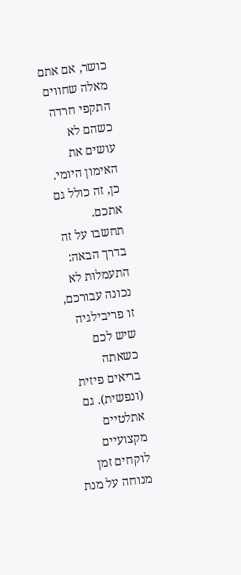כושר, אם אתם מאלה שחווים התקפי חרדה כשהם לא עושים את האימון היומי. כן, זה כולל גם אתכם.
תחשבו על זה בדרך הבאה: התעמלות לא נכונה עבורכם, זו פריבילגיה שיש לכם כשאתה בריאים פיזית (ונפשית). גם אתלטיים מקצועיים לוקחים זמן מנוחה על מנת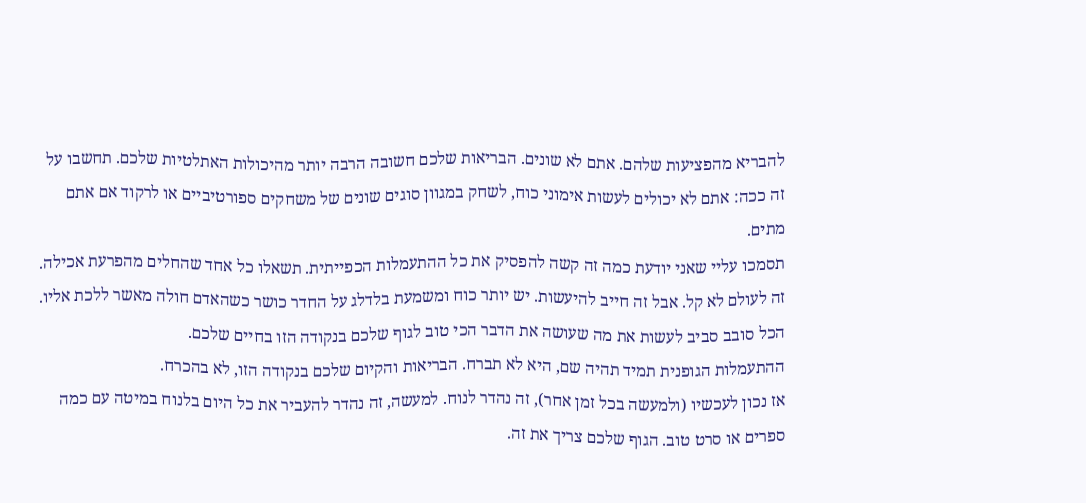להבריא מהפציעות שלהם. אתם לא שונים. הבריאות שלכם חשובה הרבה יותר מהיכולות האתלטיות שלכם. תחשבו על זה ככה: אתם לא יכולים לעשות אימוני כוח, לשחק במגוון סוגים שונים של משחקים ספורטיביים או לרקוד אם אתם מתים.
תסמכו עליי שאני יודעת כמה זה קשה להפסיק את כל ההתעמלות הכפייתית. תשאלו כל אחד שהחלים מהפרעת אכילה. זה לעולם לא קל. אבל זה חייב להיעשות. יש יותר כוח ומשמעת בלדלג על החדר כושר כשהאדם חולה מאשר ללכת אליו. הכל סובב סביב לעשות את מה שעושה את הדבר הכי טוב לגוף שלכם בנקודה הזו בחיים שלכם.
ההתעמלות הגופנית תמיד תהיה שם, היא לא תברח. הבריאות והקיום שלכם בנקודה הזו, לא בהכרח.
אז נכון לעכשיו (ולמעשה בכל זמן אחר), זה נהדר לנוח. למעשה, זה נהדר להעביר את כל היום בלנוח במיטה עם כמה ספרים או סרט טוב. הגוף שלכם צריך את זה.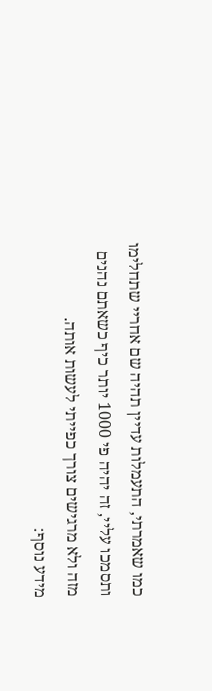כמו שאמרתי, התעמלות עדיין תהיה שם אחריי שתחלימו ותסמכו עליי, זה יהיה פי 1000 יותר כיף כשאתם נהנים מזה ולא מרגישים צורך כפייתי לעשות אותה.
מידע נוסף: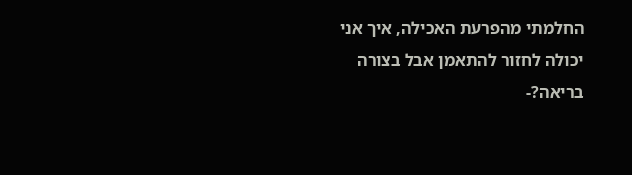החלמתי מהפרעת האכילה, איך אני יכולה לחזור להתאמן אבל בצורה בריאה?-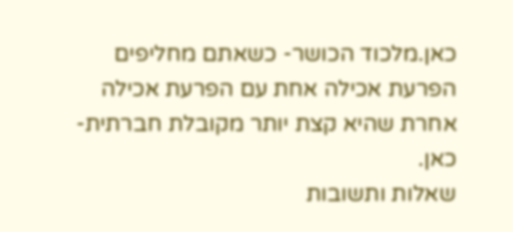כאן.מלכוד הכושר- כשאתם מחליפים הפרעת אכילה אחת עם הפרעת אכילה אחרת שהיא קצת יותר מקובלת חברתית-
כאן.
שאלות ותשובות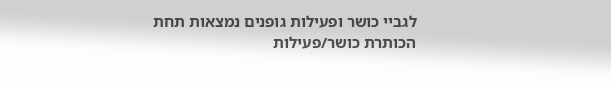לגביי כושר ופעילות גופנים נמצאות תחת הכותרת כושר/פעילות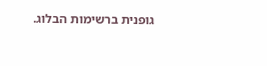גופנית ברשימות הבלוג.